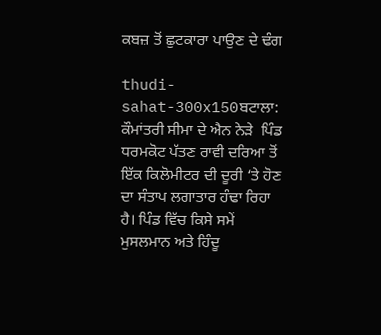ਕਬਜ਼ ਤੋਂ ਛੁਟਕਾਰਾ ਪਾਉਣ ਦੇ ਢੰਗ

thudi-sahat-300x150ਬਟਾਲਾ: ਕੌਮਾਂਤਰੀ ਸੀਮਾ ਦੇ ਐਨ ਨੇੜੇ  ਪਿੰਡ ਧਰਮਕੋਟ ਪੱਤਣ ਰਾਵੀ ਦਰਿਆ ਤੋਂ ਇੱਕ ਕਿਲੋਮੀਟਰ ਦੀ ਦੂਰੀ ‘ਤੇ ਹੋਣ ਦਾ ਸੰਤਾਪ ਲਗਾਤਾਰ ਹੰਢਾ ਰਿਹਾ ਹੈ। ਪਿੰਡ ਵਿੱਚ ਕਿਸੇ ਸਮੇਂ ਮੁਸਲਮਾਨ ਅਤੇ ਹਿੰਦੂ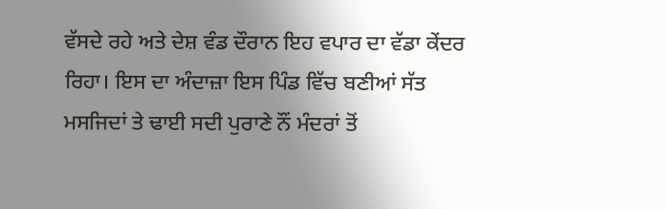ਵੱਸਦੇ ਰਹੇ ਅਤੇ ਦੇਸ਼ ਵੰਡ ਦੌਰਾਨ ਇਹ ਵਪਾਰ ਦਾ ਵੱਡਾ ਕੇਂਦਰ ਰਿਹਾ। ਇਸ ਦਾ ਅੰਦਾਜ਼ਾ ਇਸ ਪਿੰਡ ਵਿੱਚ ਬਣੀਆਂ ਸੱਤ ਮਸਜਿਦਾਂ ਤੇ ਢਾਈ ਸਦੀ ਪੁਰਾਣੇ ਨੌਂ ਮੰਦਰਾਂ ਤੋਂ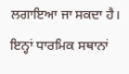ਲਗਾਇਆ ਜਾ ਸਕਦਾ ਹੈ। ਇਨ੍ਹਾਂ ਧਾਰਮਿਕ ਸਥਾਨਾਂ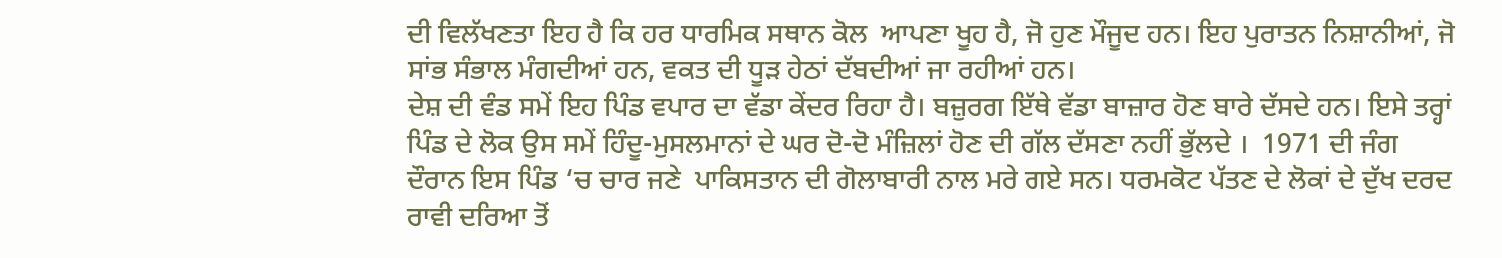ਦੀ ਵਿਲੱਖਣਤਾ ਇਹ ਹੈ ਕਿ ਹਰ ਧਾਰਮਿਕ ਸਥਾਨ ਕੋਲ  ਆਪਣਾ ਖੂਹ ਹੈ, ਜੋ ਹੁਣ ਮੌਜੂਦ ਹਨ। ਇਹ ਪੁਰਾਤਨ ਨਿਸ਼ਾਨੀਆਂ, ਜੋ ਸਾਂਭ ਸੰਭਾਲ ਮੰਗਦੀਆਂ ਹਨ, ਵਕਤ ਦੀ ਧੂੜ ਹੇਠਾਂ ਦੱਬਦੀਆਂ ਜਾ ਰਹੀਆਂ ਹਨ।
ਦੇਸ਼ ਦੀ ਵੰਡ ਸਮੇਂ ਇਹ ਪਿੰਡ ਵਪਾਰ ਦਾ ਵੱਡਾ ਕੇਂਦਰ ਰਿਹਾ ਹੈ। ਬਜ਼ੁਰਗ ਇੱਥੇ ਵੱਡਾ ਬਾਜ਼ਾਰ ਹੋਣ ਬਾਰੇ ਦੱਸਦੇ ਹਨ। ਇਸੇ ਤਰ੍ਹਾਂ ਪਿੰਡ ਦੇ ਲੋਕ ਉਸ ਸਮੇਂ ਹਿੰਦੂ-ਮੁਸਲਮਾਨਾਂ ਦੇ ਘਰ ਦੋ-ਦੋ ਮੰਜ਼ਿਲਾਂ ਹੋਣ ਦੀ ਗੱਲ ਦੱਸਣਾ ਨਹੀਂ ਭੁੱਲਦੇ ।  1971 ਦੀ ਜੰਗ ਦੌਰਾਨ ਇਸ ਪਿੰਡ ‘ਚ ਚਾਰ ਜਣੇ  ਪਾਕਿਸਤਾਨ ਦੀ ਗੋਲਾਬਾਰੀ ਨਾਲ ਮਰੇ ਗਏ ਸਨ। ਧਰਮਕੋਟ ਪੱਤਣ ਦੇ ਲੋਕਾਂ ਦੇ ਦੁੱਖ ਦਰਦ ਰਾਵੀ ਦਰਿਆ ਤੋਂ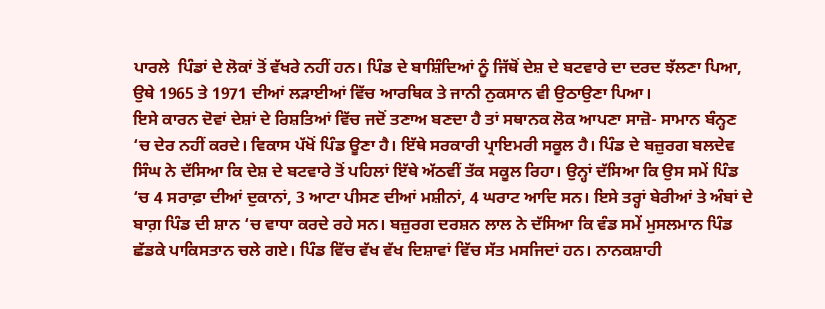ਪਾਰਲੇ  ਪਿੰਡਾਂ ਦੇ ਲੋਕਾਂ ਤੋਂ ਵੱਖਰੇ ਨਹੀਂ ਹਨ। ਪਿੰਡ ਦੇ ਬਾਸ਼ਿੰਦਿਆਂ ਨੂੰ ਜਿੱਥੋਂ ਦੇਸ਼ ਦੇ ਬਟਵਾਰੇ ਦਾ ਦਰਦ ਝੱਲਣਾ ਪਿਆ, ਉਥੇ 1965 ਤੇ 1971 ਦੀਆਂ ਲੜਾਈਆਂ ਵਿੱਚ ਆਰਥਿਕ ਤੇ ਜਾਨੀ ਨੁਕਸਾਨ ਵੀ ਉਠਾਉਣਾ ਪਿਆ।
ਇਸੇ ਕਾਰਨ ਦੋਵਾਂ ਦੇਸ਼ਾਂ ਦੇ ਰਿਸ਼ਤਿਆਂ ਵਿੱਚ ਜਦੋਂ ਤਣਾਅ ਬਣਦਾ ਹੈ ਤਾਂ ਸਥਾਨਕ ਲੋਕ ਆਪਣਾ ਸਾਜ਼ੋ- ਸਾਮਾਨ ਬੰਨ੍ਹਣ ‘ਚ ਦੇਰ ਨਹੀਂ ਕਰਦੇ। ਵਿਕਾਸ ਪੱਖੋਂ ਪਿੰਡ ਊਣਾ ਹੈ। ਇੱਥੇ ਸਰਕਾਰੀ ਪ੍ਰਾਇਮਰੀ ਸਕੂਲ ਹੈ। ਪਿੰਡ ਦੇ ਬਜ਼ੁਰਗ ਬਲਦੇਵ ਸਿੰਘ ਨੇ ਦੱਸਿਆ ਕਿ ਦੇਸ਼ ਦੇ ਬਟਵਾਰੇ ਤੋਂ ਪਹਿਲਾਂ ਇੱਥੇ ਅੱਠਵੀਂ ਤੱਕ ਸਕੂਲ ਰਿਹਾ। ਉਨ੍ਹਾਂ ਦੱਸਿਆ ਕਿ ਉਸ ਸਮੇਂ ਪਿੰਡ ‘ਚ 4 ਸਰਾਫ਼ਾ ਦੀਆਂ ਦੁਕਾਨਾਂ, 3 ਆਟਾ ਪੀਸਣ ਦੀਆਂ ਮਸ਼ੀਨਾਂ, 4 ਘਰਾਟ ਆਦਿ ਸਨ। ਇਸੇ ਤਰ੍ਹਾਂ ਬੇਰੀਆਂ ਤੇ ਅੰਬਾਂ ਦੇ ਬਾਗ਼ ਪਿੰਡ ਦੀ ਸ਼ਾਨ ‘ਚ ਵਾਧਾ ਕਰਦੇ ਰਹੇ ਸਨ। ਬਜ਼ੁਰਗ ਦਰਸ਼ਨ ਲਾਲ ਨੇ ਦੱਸਿਆ ਕਿ ਵੰਡ ਸਮੇਂ ਮੁਸਲਮਾਨ ਪਿੰਡ ਛੱਡਕੇ ਪਾਕਿਸਤਾਨ ਚਲੇ ਗਏ। ਪਿੰਡ ਵਿੱਚ ਵੱਖ ਵੱਖ ਦਿਸ਼ਾਵਾਂ ਵਿੱਚ ਸੱਤ ਮਸਜਿਦਾਂ ਹਨ। ਨਾਨਕਸ਼ਾਹੀ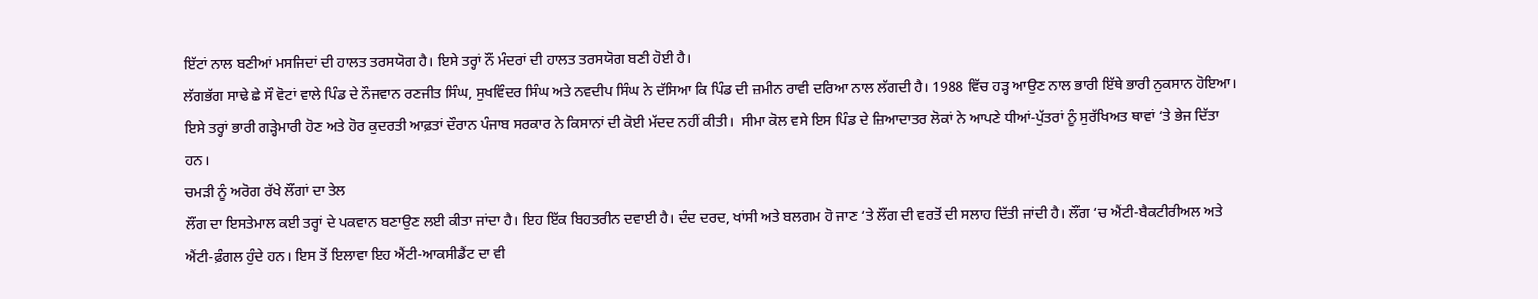ਇੱਟਾਂ ਨਾਲ ਬਣੀਆਂ ਮਸਜਿਦਾਂ ਦੀ ਹਾਲਤ ਤਰਸਯੋਗ ਹੈ। ਇਸੇ ਤਰ੍ਹਾਂ ਨੌਂ ਮੰਦਰਾਂ ਦੀ ਹਾਲਤ ਤਰਸਯੋਗ ਬਣੀ ਹੋਈ ਹੈ।
ਲੱਗਭੱਗ ਸਾਢੇ ਛੇ ਸੌ ਵੋਟਾਂ ਵਾਲੇ ਪਿੰਡ ਦੇ ਨੌਜਵਾਨ ਰਣਜੀਤ ਸਿੰਘ, ਸੁਖਵਿੰਦਰ ਸਿੰਘ ਅਤੇ ਨਵਦੀਪ ਸਿੰਘ ਨੇ ਦੱਸਿਆ ਕਿ ਪਿੰਡ ਦੀ ਜ਼ਮੀਨ ਰਾਵੀ ਦਰਿਆ ਨਾਲ ਲੱਗਦੀ ਹੈ। 1988 ਵਿੱਚ ਹੜ੍ਹ ਆਉਣ ਨਾਲ ਭਾਰੀ ਇੱਥੇ ਭਾਰੀ ਨੁਕਸਾਨ ਹੋਇਆ। ਇਸੇ ਤਰ੍ਹਾਂ ਭਾਰੀ ਗੜ੍ਹੇਮਾਰੀ ਹੋਣ ਅਤੇ ਹੋਰ ਕੁਦਰਤੀ ਆਫ਼ਤਾਂ ਦੌਰਾਨ ਪੰਜਾਬ ਸਰਕਾਰ ਨੇ ਕਿਸਾਨਾਂ ਦੀ ਕੋਈ ਮੱਦਦ ਨਹੀਂ ਕੀਤੀ।  ਸੀਮਾ ਕੋਲ ਵਸੇ ਇਸ ਪਿੰਡ ਦੇ ਜ਼ਿਆਦਾਤਰ ਲੋਕਾਂ ਨੇ ਆਪਣੇ ਧੀਆਂ-ਪੁੱਤਰਾਂ ਨੂੰ ਸੁਰੱਖਿਅਤ ਥਾਵਾਂ ‘ਤੇ ਭੇਜ ਦਿੱਤਾ ਹਨ।
ਚਮੜੀ ਨੂੰ ਅਰੋਗ ਰੱਖੇ ਲੌਂਗਾਂ ਦਾ ਤੇਲ
ਲੌਂਗ ਦਾ ਇਸਤੇਮਾਲ ਕਈ ਤਰ੍ਹਾਂ ਦੇ ਪਕਵਾਨ ਬਣਾਉਣ ਲਈ ਕੀਤਾ ਜਾਂਦਾ ਹੈ। ਇਹ ਇੱਕ ਬਿਹਤਰੀਨ ਦਵਾਈ ਹੈ। ਦੰਦ ਦਰਦ, ਖਾਂਸੀ ਅਤੇ ਬਲਗਮ ਹੋ ਜਾਣ ‘ਤੇ ਲੌਂਗ ਦੀ ਵਰਤੋਂ ਦੀ ਸਲਾਹ ਦਿੱਤੀ ਜਾਂਦੀ ਹੈ। ਲੌਂਗ ‘ਚ ਐਂਟੀ-ਬੈਕਟੀਰੀਅਲ ਅਤੇ ਐਂਟੀ-ਫ਼ੰਗਲ ਹੁੰਦੇ ਹਨ। ਇਸ ਤੋਂ ਇਲਾਵਾ ਇਹ ਐਂਟੀ-ਆਕਸੀਡੈਂਟ ਦਾ ਵੀ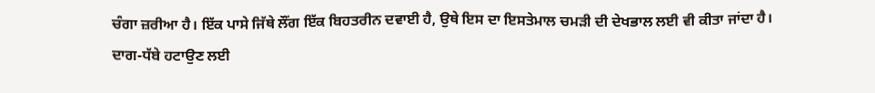ਚੰਗਾ ਜ਼ਰੀਆ ਹੈ। ਇੱਕ ਪਾਸੇ ਜਿੱਥੇ ਲੌਂਗ ਇੱਕ ਬਿਹਤਰੀਨ ਦਵਾਈ ਹੈ, ਉਥੇ ਇਸ ਦਾ ਇਸਤੇਮਾਲ ਚਮੜੀ ਦੀ ਦੇਖਭਾਲ ਲਈ ਵੀ ਕੀਤਾ ਜਾਂਦਾ ਹੈ।
ਦਾਗ-ਧੱਬੇ ਹਟਾਉਣ ਲਈ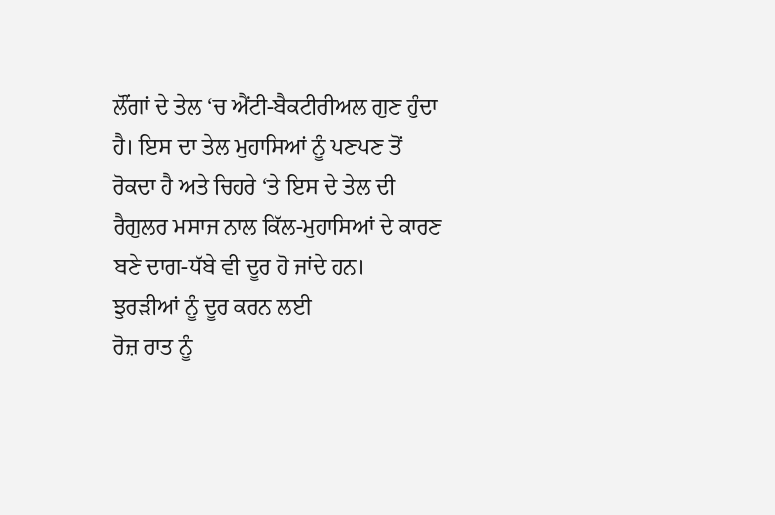ਲੌਂਗਾਂ ਦੇ ਤੇਲ ‘ਚ ਐਂਟੀ-ਬੈਕਟੀਰੀਅਲ ਗੁਣ ਹੁੰਦਾ ਹੈ। ਇਸ ਦਾ ਤੇਲ ਮੁਹਾਸਿਆਂ ਨੂੰ ਪਣਪਣ ਤੋਂ ਰੋਕਦਾ ਹੈ ਅਤੇ ਚਿਹਰੇ ‘ਤੇ ਇਸ ਦੇ ਤੇਲ ਦੀ ਰੈਗੁਲਰ ਮਸਾਜ ਨਾਲ ਕਿੱਲ-ਮੁਹਾਸਿਆਂ ਦੇ ਕਾਰਣ ਬਣੇ ਦਾਗ-ਧੱਬੇ ਵੀ ਦੂਰ ਹੋ ਜਾਂਦੇ ਹਨ।
ਝੁਰੜੀਆਂ ਨੂੰ ਦੂਰ ਕਰਨ ਲਈ
ਰੋਜ਼ ਰਾਤ ਨੂੰ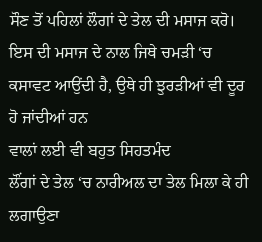ਸੌਣ ਤੋਂ ਪਹਿਲਾਂ ਲੌਗਾਂ ਦੇ ਤੇਲ ਦੀ ਮਸਾਜ ਕਰੋ। ਇਸ ਦੀ ਮਸਾਜ ਦੇ ਨਾਲ ਜਿਥੇ ਚਮੜੀ ‘ਚ ਕਸਾਵਟ ਆਉਂਦੀ ਹੈ, ਉਥੇ ਹੀ ਝੁਰੜੀਆਂ ਵੀ ਦੂਰ ਹੋ ਜਾਂਦੀਆਂ ਹਨ
ਵਾਲਾਂ ਲਈ ਵੀ ਬਹੁਤ ਸਿਹਤਮੰਦ
ਲੌਂਗਾਂ ਦੇ ਤੇਲ ‘ਚ ਨਾਰੀਅਲ ਦਾ ਤੇਲ ਮਿਲਾ ਕੇ ਹੀ ਲਗਾਉਣਾ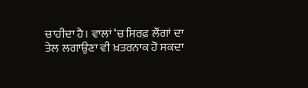ਚਾਹੀਦਾ ਹੈ। ਵਾਲਾਂ ‘ਚ ਸਿਰਫ਼ ਲੌਂਗਾਂ ਦਾ ਤੇਲ ਲਗਾਉਣਾ ਵੀ ਖ਼ਤਰਨਾਕ ਹੋ ਸਕਦਾ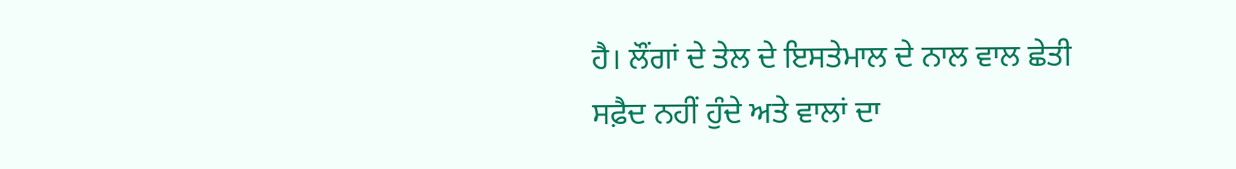ਹੈ। ਲੌਂਗਾਂ ਦੇ ਤੇਲ ਦੇ ਇਸਤੇਮਾਲ ਦੇ ਨਾਲ ਵਾਲ ਛੇਤੀ ਸਫ਼ੈਦ ਨਹੀਂ ਹੁੰਦੇ ਅਤੇ ਵਾਲਾਂ ਦਾ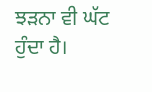ਝੜਨਾ ਵੀ ਘੱਟ ਹੁੰਦਾ ਹੈ।